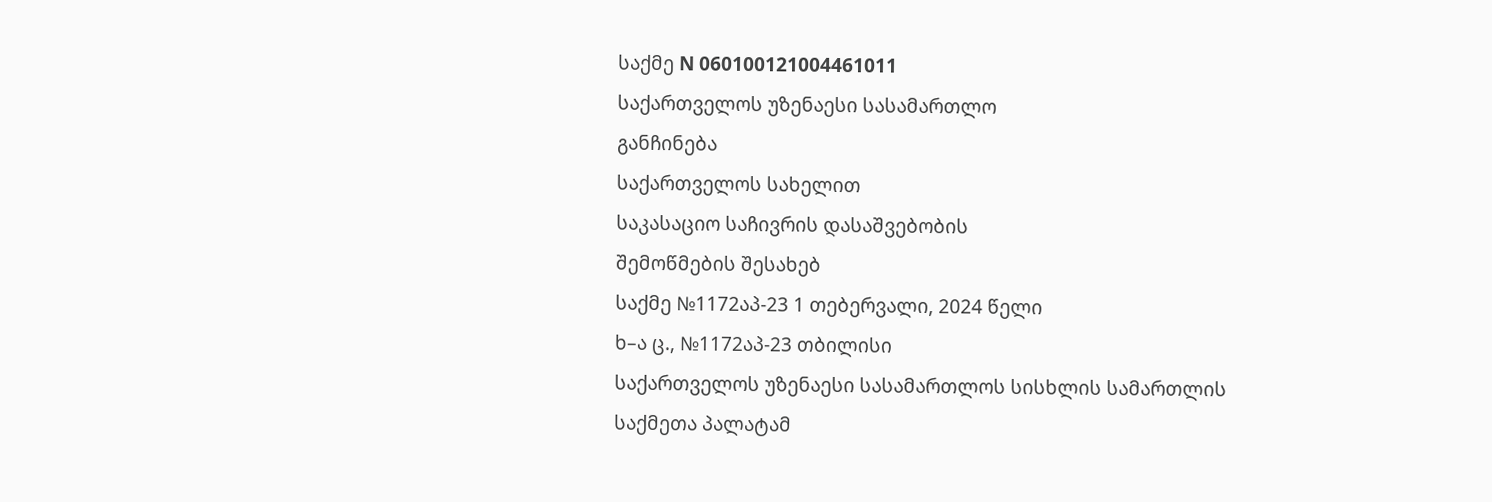საქმე N 060100121004461011
საქართველოს უზენაესი სასამართლო
განჩინება
საქართველოს სახელით
საკასაციო საჩივრის დასაშვებობის
შემოწმების შესახებ
საქმე №1172აპ-23 1 თებერვალი, 2024 წელი
ხ–ა ც., №1172აპ-23 თბილისი
საქართველოს უზენაესი სასამართლოს სისხლის სამართლის
საქმეთა პალატამ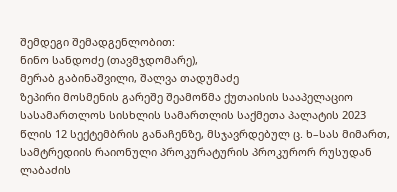შემდეგი შემადგენლობით:
ნინო სანდოძე (თავმჯდომარე),
მერაბ გაბინაშვილი, შალვა თადუმაძე
ზეპირი მოსმენის გარეშე შეამოწმა ქუთაისის სააპელაციო სასამართლოს სისხლის სამართლის საქმეთა პალატის 2023 წლის 12 სექტემბრის განაჩენზე, მსჯავრდებულ ც. ხ–სას მიმართ, სამტრედიის რაიონული პროკურატურის პროკურორ რუსუდან ლაბაძის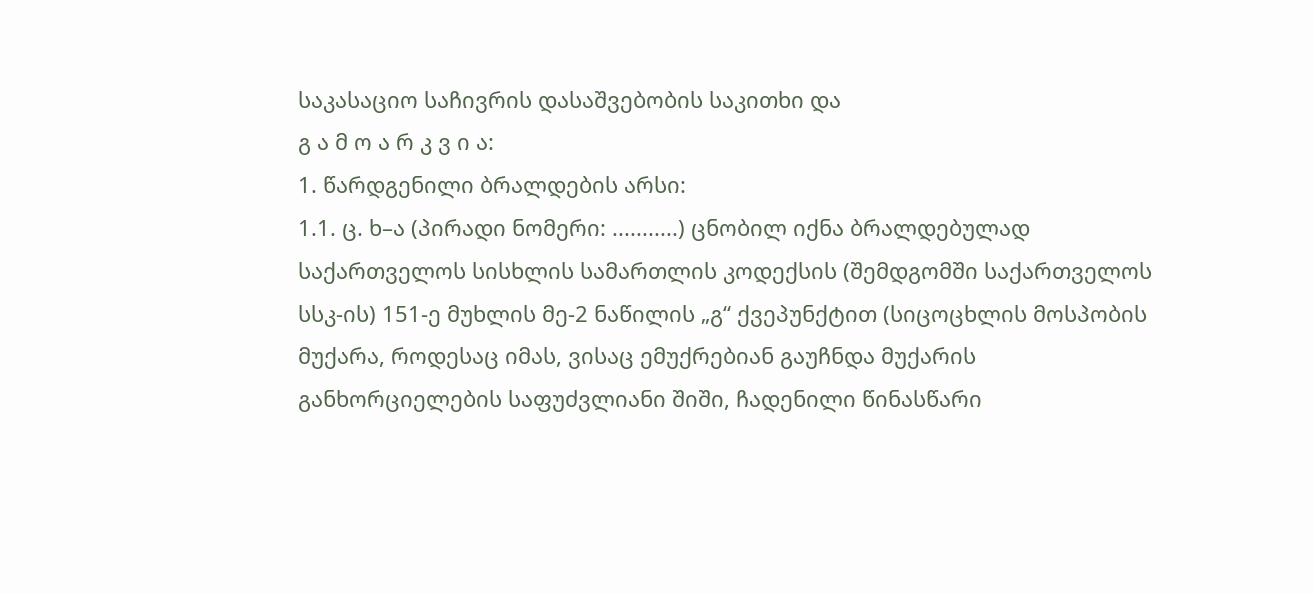საკასაციო საჩივრის დასაშვებობის საკითხი და
გ ა მ ო ა რ კ ვ ი ა:
1. წარდგენილი ბრალდების არსი:
1.1. ც. ხ–ა (პირადი ნომერი: ...........) ცნობილ იქნა ბრალდებულად საქართველოს სისხლის სამართლის კოდექსის (შემდგომში საქართველოს სსკ-ის) 151-ე მუხლის მე-2 ნაწილის „გ“ ქვეპუნქტით (სიცოცხლის მოსპობის მუქარა, როდესაც იმას, ვისაც ემუქრებიან გაუჩნდა მუქარის განხორციელების საფუძვლიანი შიში, ჩადენილი წინასწარი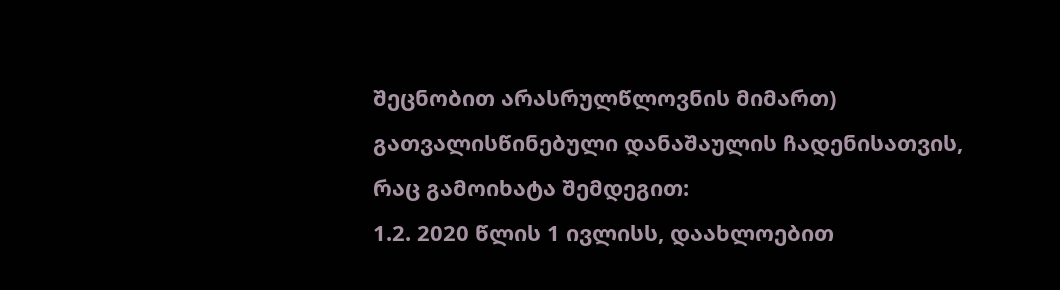შეცნობით არასრულწლოვნის მიმართ) გათვალისწინებული დანაშაულის ჩადენისათვის, რაც გამოიხატა შემდეგით:
1.2. 2020 წლის 1 ივლისს, დაახლოებით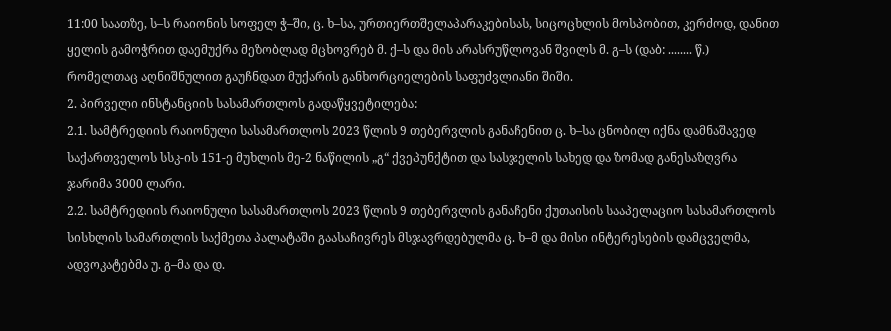11:00 საათზე, ს–ს რაიონის სოფელ ჭ–ში, ც. ხ–სა, ურთიერთშელაპარაკებისას, სიცოცხლის მოსპობით, კერძოდ, დანით ყელის გამოჭრით დაემუქრა მეზობლად მცხოვრებ მ. ქ–ს და მის არასრუწლოვან შვილს მ. გ–ს (დაბ: ........ წ.) რომელთაც აღნიშნულით გაუჩნდათ მუქარის განხორციელების საფუძვლიანი შიში.
2. პირველი ინსტანციის სასამართლოს გადაწყვეტილება:
2.1. სამტრედიის რაიონული სასამართლოს 2023 წლის 9 თებერვლის განაჩენით ც. ხ–სა ცნობილ იქნა დამნაშავედ საქართველოს სსკ-ის 151-ე მუხლის მე-2 ნაწილის „გ“ ქვეპუნქტით და სასჯელის სახედ და ზომად განესაზღვრა ჯარიმა 3000 ლარი.
2.2. სამტრედიის რაიონული სასამართლოს 2023 წლის 9 თებერვლის განაჩენი ქუთაისის სააპელაციო სასამართლოს სისხლის სამართლის საქმეთა პალატაში გაასაჩივრეს მსჯავრდებულმა ც. ხ–მ და მისი ინტერესების დამცველმა, ადვოკატებმა უ. გ–მა და დ.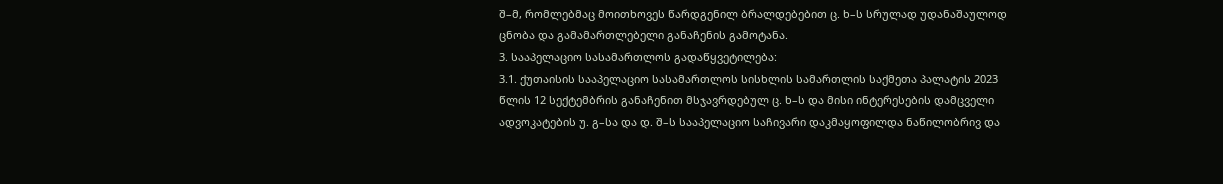შ–მ, რომლებმაც მოითხოვეს წარდგენილ ბრალდებებით ც. ხ–ს სრულად უდანაშაულოდ ცნობა და გამამართლებელი განაჩენის გამოტანა.
3. სააპელაციო სასამართლოს გადაწყვეტილება:
3.1. ქუთაისის სააპელაციო სასამართლოს სისხლის სამართლის საქმეთა პალატის 2023 წლის 12 სექტემბრის განაჩენით მსჯავრდებულ ც. ხ–ს და მისი ინტერესების დამცველი ადვოკატების უ. გ–სა და დ. შ–ს სააპელაციო საჩივარი დაკმაყოფილდა ნაწილობრივ და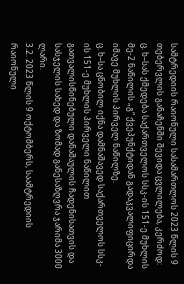სამტრედიის რაიონული სასამართლოს 2023 წლის 9 თებერვლის განაჩენში შევიდა ცვლილება, კერძოდ:
ც. ხ–სას ქმედება საქართველოს სსკ-ის 151-ე მუხლის მე-2 ნაწილის „გ“ ქვეპუნქტიდან გადაკვალიფიცირდა იმავე მუხლის პირველ ნაწილზე.
ც. ხ–სა ცნობილ იქნა დამნაშავედ საქართველოს სსკ-ის 151-ე მუხლის პირველი ნაწილით გათვალისწინებული დანაშაულის ჩადენისათვის და სასჯელის სახედ და ზომად განესაზღვრა ჯარიმა 3000 ლარი.
3.2. 2023 წლის 9 ოქტომბერს, საამტრედიის რაიონული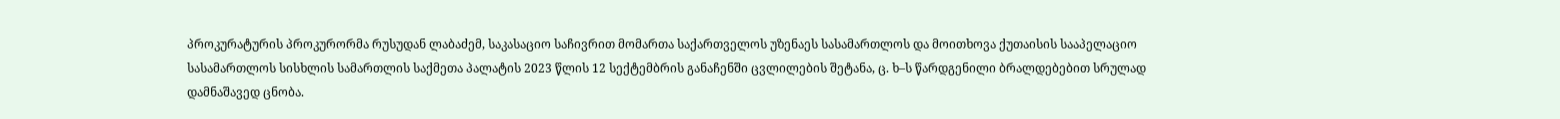პროკურატურის პროკურორმა რუსუდან ლაბაძემ, საკასაციო საჩივრით მომართა საქართველოს უზენაეს სასამართლოს და მოითხოვა ქუთაისის სააპელაციო სასამართლოს სისხლის სამართლის საქმეთა პალატის 2023 წლის 12 სექტემბრის განაჩენში ცვლილების შეტანა, ც. ხ–ს წარდგენილი ბრალდებებით სრულად დამნაშავედ ცნობა.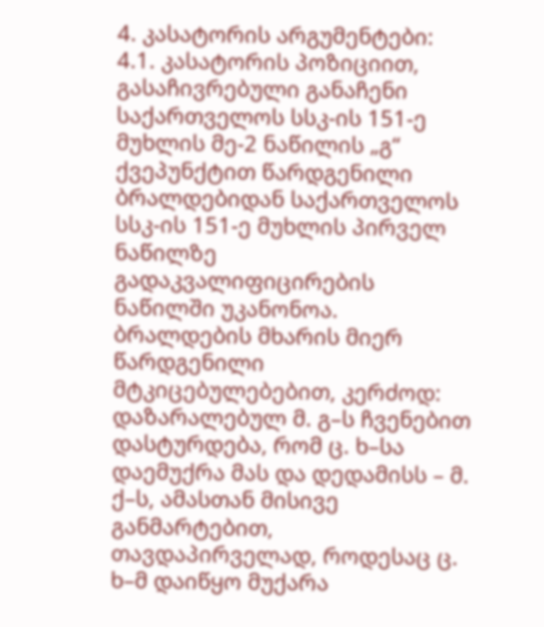4. კასატორის არგუმენტები:
4.1. კასატორის პოზიციით, გასაჩივრებული განაჩენი საქართველოს სსკ-ის 151-ე მუხლის მე-2 ნაწილის „გ“ ქვეპუნქტით წარდგენილი ბრალდებიდან საქართველოს სსკ-ის 151-ე მუხლის პირველ ნაწილზე გადაკვალიფიცირების ნაწილში უკანონოა. ბრალდების მხარის მიერ წარდგენილი მტკიცებულებებით, კერძოდ: დაზარალებულ მ. გ–ს ჩვენებით დასტურდება, რომ ც. ხ–სა დაემუქრა მას და დედამისს – მ. ქ–ს, ამასთან მისივე განმარტებით, თავდაპირველად, როდესაც ც. ხ–მ დაიწყო მუქარა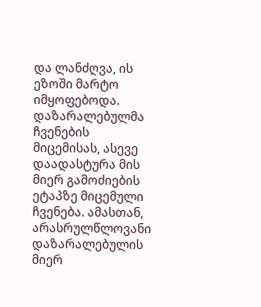და ლანძღვა, ის ეზოში მარტო იმყოფებოდა. დაზარალებულმა ჩვენების მიცემისას, ასევე დაადასტურა მის მიერ გამოძიების ეტაპზე მიცემული ჩვენება. ამასთან, არასრულწლოვანი დაზარალებულის მიერ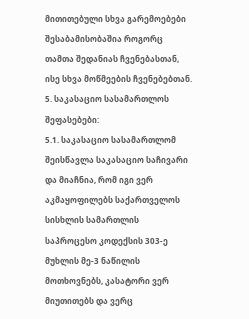მითითებული სხვა გარემოებები შესაბამისობაშია როგორც თამთა შედანიას ჩვენებასთან, ისე სხვა მოწმეების ჩვენებებთან.
5. საკასაციო სასამართლოს შეფასებები:
5.1. საკასაციო სასამართლომ შეისწავლა საკასაციო საჩივარი და მიაჩნია, რომ იგი ვერ აკმაყოფილებს საქართველოს სისხლის სამართლის საპროცესო კოდექსის 303-ე მუხლის მე-3 ნაწილის მოთხოვნებს, კასატორი ვერ მიუთითებს და ვერც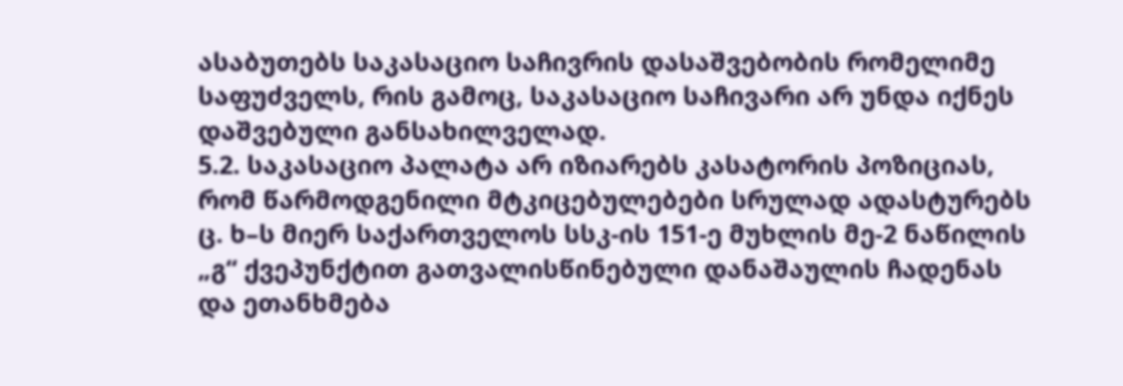ასაბუთებს საკასაციო საჩივრის დასაშვებობის რომელიმე საფუძველს, რის გამოც, საკასაციო საჩივარი არ უნდა იქნეს დაშვებული განსახილველად.
5.2. საკასაციო პალატა არ იზიარებს კასატორის პოზიციას, რომ წარმოდგენილი მტკიცებულებები სრულად ადასტურებს ც. ხ–ს მიერ საქართველოს სსკ-ის 151-ე მუხლის მე-2 ნაწილის „გ“ ქვეპუნქტით გათვალისწინებული დანაშაულის ჩადენას და ეთანხმება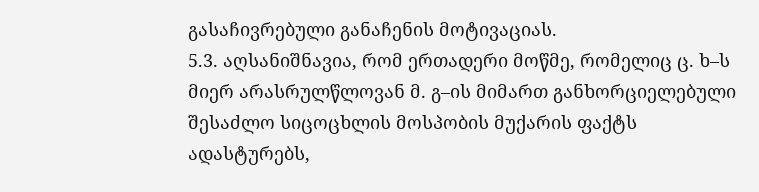გასაჩივრებული განაჩენის მოტივაციას.
5.3. აღსანიშნავია, რომ ერთადერი მოწმე, რომელიც ც. ხ–ს მიერ არასრულწლოვან მ. გ–ის მიმართ განხორციელებული შესაძლო სიცოცხლის მოსპობის მუქარის ფაქტს ადასტურებს,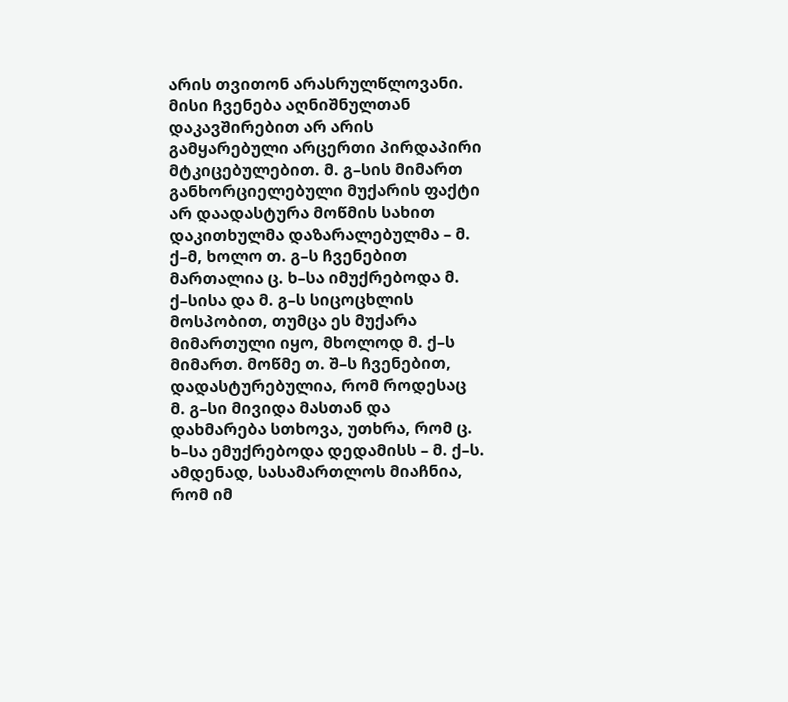არის თვითონ არასრულწლოვანი. მისი ჩვენება აღნიშნულთან დაკავშირებით არ არის გამყარებული არცერთი პირდაპირი მტკიცებულებით. მ. გ–სის მიმართ განხორციელებული მუქარის ფაქტი არ დაადასტურა მოწმის სახით დაკითხულმა დაზარალებულმა – მ. ქ–მ, ხოლო თ. გ–ს ჩვენებით მართალია ც. ხ–სა იმუქრებოდა მ. ქ–სისა და მ. გ–ს სიცოცხლის მოსპობით, თუმცა ეს მუქარა მიმართული იყო, მხოლოდ მ. ქ–ს მიმართ. მოწმე თ. შ–ს ჩვენებით, დადასტურებულია, რომ როდესაც მ. გ–სი მივიდა მასთან და დახმარება სთხოვა, უთხრა, რომ ც. ხ–სა ემუქრებოდა დედამისს – მ. ქ–ს. ამდენად, სასამართლოს მიაჩნია, რომ იმ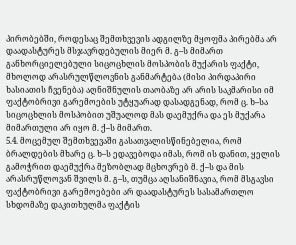პირობებში, როდესაც შემთხვევის ადგილზე მყოფმა პირებმა არ დაადასტურეს მსჯავრდებულის მიერ მ. გ–ს მიმართ განხორციელებული სიცოცხლის მოსპობის მუქარის ფაქტი, მხოლოდ არასრულწლოვნის განმარტება (მისი პირდაპირი ხასიათის ჩვენება) აღნიშნულის თაობაზე არ არის საკმარისი იმ ფაქტობრივი გარემოების უტყუარად დასადგენად, რომ ც. ხ–სა სიცოცხლის მოსპობით უშუალოდ მას დაემუქრა და ეს მუქარა მიმართული არ იყო მ. ქ–ს მიმართ.
5.4. მოცემულ შემთხვევაში გასათვალისწინებელია, რომ ბრალდების მხარე ც. ხ–ს ედავებოდა იმას, რომ ის დანით, ყელის გამოჭრით დაემუქრა მეზობლად მცხოვრებ მ. ქ–ს და მის არასრუწლოვან შვილს მ. გ–ს, თუმცა აღსანიშნავია, რომ მსგავსი ფაქტობრივი გარემოებები არ დაადასტურეს სასამართლო სხდომაზე დაკითხულმა ფაქტის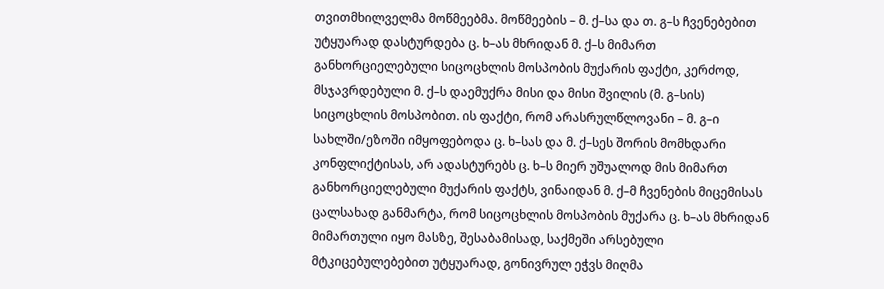თვითმხილველმა მოწმეებმა. მოწმეების – მ. ქ–სა და თ. გ–ს ჩვენებებით უტყუარად დასტურდება ც. ხ–ას მხრიდან მ. ქ–ს მიმართ განხორციელებული სიცოცხლის მოსპობის მუქარის ფაქტი, კერძოდ, მსჯავრდებული მ. ქ–ს დაემუქრა მისი და მისი შვილის (მ. გ–სის) სიცოცხლის მოსპობით. ის ფაქტი, რომ არასრულწლოვანი – მ. გ–ი სახლში/ეზოში იმყოფებოდა ც. ხ–სას და მ. ქ–სეს შორის მომხდარი კონფლიქტისას, არ ადასტურებს ც. ხ–ს მიერ უშუალოდ მის მიმართ განხორციელებული მუქარის ფაქტს, ვინაიდან მ. ქ–მ ჩვენების მიცემისას ცალსახად განმარტა, რომ სიცოცხლის მოსპობის მუქარა ც. ხ–ას მხრიდან მიმართული იყო მასზე, შესაბამისად, საქმეში არსებული მტკიცებულებებით უტყუარად, გონივრულ ეჭვს მიღმა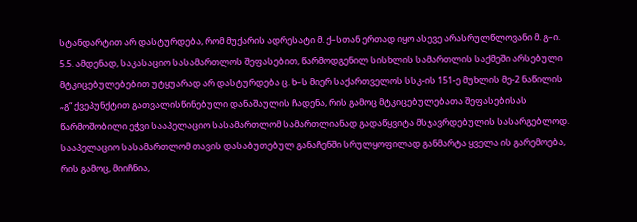სტანდარტით არ დასტურდება, რომ მუქარის ადრესატი მ. ქ–სთან ერთად იყო ასევე არასრულწლოვანი მ. გ–ი.
5.5. ამდენად, საკასაციო სასამართლოს შეფასებით, წარმოდგენილ სისხლის სამართლის საქმეში არსებული მტკიცებულებებით უტყუარად არ დასტურდება ც. ხ–ს მიერ საქართველოს სსკ-ის 151-ე მუხლის მე-2 ნაწილის „გ“ ქვეპუნქტით გათვალისწინებული დანაშაულის ჩადენა, რის გამოც მტკიცებულებათა შეფასებისას წარმოშობილი ეჭვი სააპელაციო სასამართლომ სამართლიანად გადაწყვიტა მსჯავრდებულის სასარგებლოდ. სააპელაციო სასამართლომ თავის დასაბუთებულ განაჩენში სრულყოფილად განმარტა ყველა ის გარემოება, რის გამოც, მიიჩნია,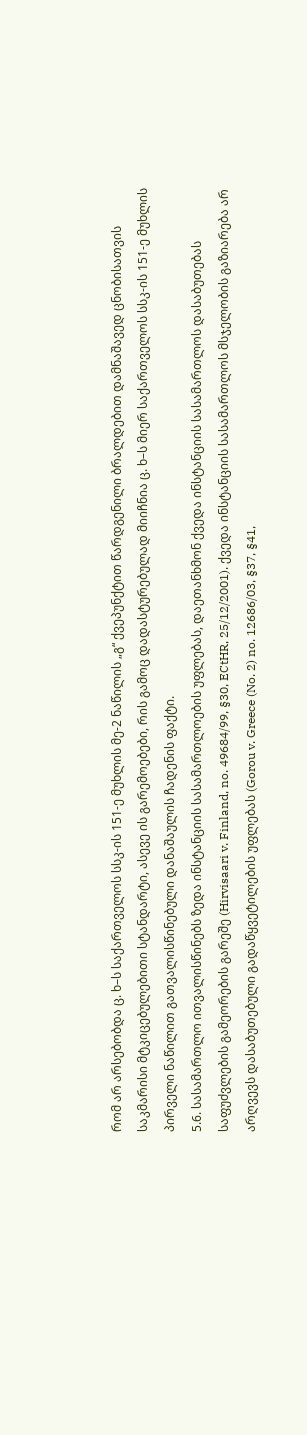რომ არ არსებობდა ც. ხ–ს საქართველოს სსკ-ის 151-ე მუხლის მე-2 ნაწილის „გ“ ქვეპუნქტით წარდგენილი ბრალდებით დამნაშავედ ცნობისათვის საკმარისი მტკიცებულებითი სტანდარტი, ასევე ის გარემოებები, რის გამოც დადასტურებულად მიიჩნია ც. ხ–ს მიერ საქართველოს სსკ-ის 151-ე მუხლის პირველი ნაწილით გათვალისწინებული დანაშაულის ჩადენის ფაქტი.
5.6. სასამართლო ითვალისწინებს ზედა ინსტანციის სასამართლოების უფლებას, დაეთანხმონ ქვედა ინსტანციის სასამართლოს დასაბუთებას საფუძვლების გამეორების გარეშე (Hirvisaari v. Finland, no. 49684/99, §30, ECtHR, 25/12/2001). ქვედა ინსტანციის სასამართლოს მსჯელობის გაზიარება არ არღვევს დასაბუთებული გადაწყვეტილების უფლებას (Gorou v. Greece (No. 2) no. 12686/03, §37, §41,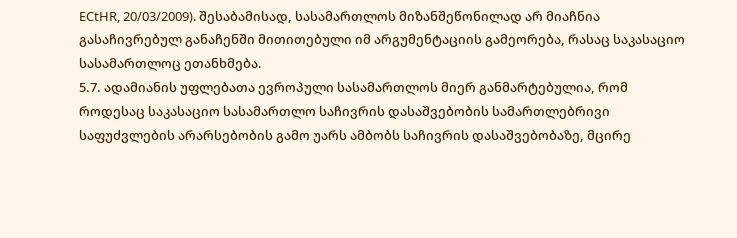ECtHR, 20/03/2009). შესაბამისად, სასამართლოს მიზანშეწონილად არ მიაჩნია გასაჩივრებულ განაჩენში მითითებული იმ არგუმენტაციის გამეორება, რასაც საკასაციო სასამართლოც ეთანხმება.
5.7. ადამიანის უფლებათა ევროპული სასამართლოს მიერ განმარტებულია, რომ როდესაც საკასაციო სასამართლო საჩივრის დასაშვებობის სამართლებრივი საფუძვლების არარსებობის გამო უარს ამბობს საჩივრის დასაშვებობაზე, მცირე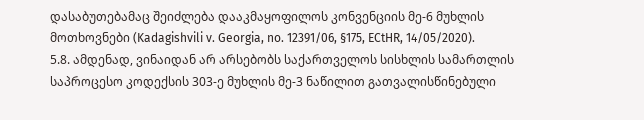დასაბუთებამაც შეიძლება დააკმაყოფილოს კონვენციის მე-6 მუხლის მოთხოვნები (Kadagishvili v. Georgia, no. 12391/06, §175, ECtHR, 14/05/2020).
5.8. ამდენად, ვინაიდან არ არსებობს საქართველოს სისხლის სამართლის საპროცესო კოდექსის 303-ე მუხლის მე-3 ნაწილით გათვალისწინებული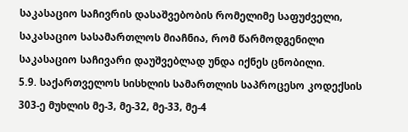საკასაციო საჩივრის დასაშვებობის რომელიმე საფუძველი, საკასაციო სასამართლოს მიაჩნია, რომ წარმოდგენილი საკასაციო საჩივარი დაუშვებლად უნდა იქნეს ცნობილი.
5.9. საქართველოს სისხლის სამართლის საპროცესო კოდექსის 303-ე მუხლის მე-3, მე-32, მე-33, მე-4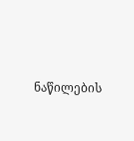ნაწილების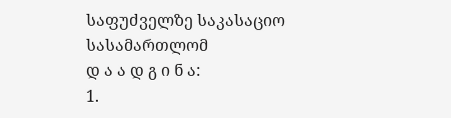საფუძველზე საკასაციო სასამართლომ
დ ა ა დ გ ი ნ ა:
1.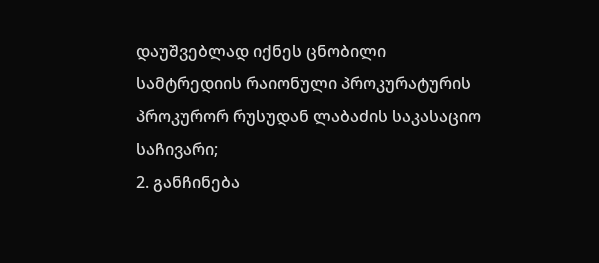დაუშვებლად იქნეს ცნობილი სამტრედიის რაიონული პროკურატურის პროკურორ რუსუდან ლაბაძის საკასაციო საჩივარი;
2. განჩინება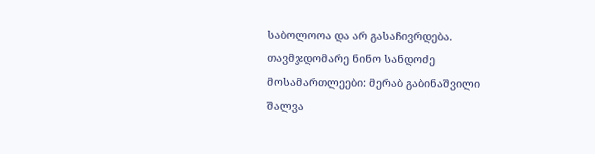საბოლოოა და არ გასაჩივრდება.
თავმჯდომარე ნინო სანდოძე
მოსამართლეები: მერაბ გაბინაშვილი
შალვა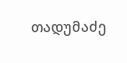თადუმაძე